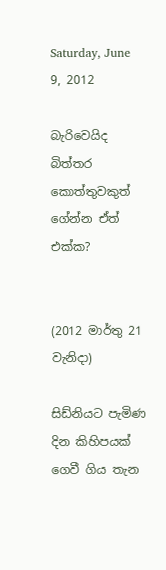Saturday, June 9, 2012

බැරිවෙයිද බිත්තර කොත්තුවකුත් ගේන්න ඒත් එක්ක?


(2012 මාර්තු 21 වැනිදා)

සිඩ්නියට පැමිණ දින කිහිපයක් ගෙවී ගිය තැන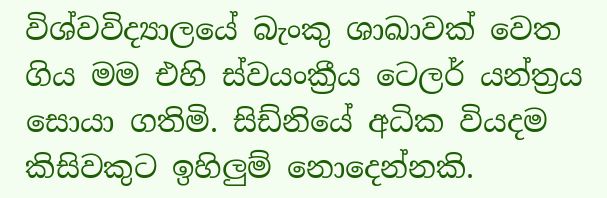විශ්වවිද්‍යාලයේ බැංකු ශාඛාවක් වෙත ගිය මම එහි ස්වයංක්‍රීය ටෙලර් යන්ත්‍රය සොයා ගතිමි. සිඩ්නියේ අධික වියදම කිසිවකුට ඉහිලුම් නොදෙන්නකි.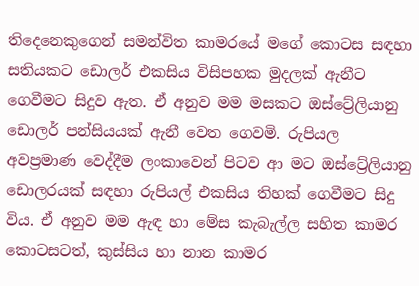තිදෙනෙකුගෙන් සමන්විත කාමරයේ මගේ කොටස සඳහා සතියකට ඩොලර් එකසිය විසිපහක මුදලක් ඇනීට ගෙවීමට සිදුව ඇත. ඒ අනුව මම මසකට ඔස්ට්‍රේලියානු ඩොලර් පන්සියයක් ඇනී වෙත ගෙවමි. රුපියල අවප්‍රමාණ වෙද්දීම ලංකාවෙන් පිටව ආ මට ඔස්ට්‍රේලියානු ඩොලරයක් සඳහා රුපියල් එකසිය තිහක් ගෙවීමට සිදු විය. ඒ අනුව මම ඇඳ හා මේස කැබැල්ල සහිත කාමර කොටසටත්, කුස්සිය හා නාන කාමර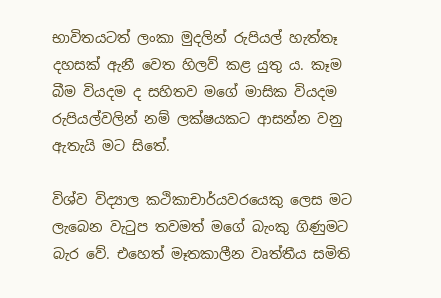භාවිතයටත් ලංකා මුදලින් රුපියල් හැත්තෑ දහසක් ඇනී වෙත හිලව් කළ යුතු ය. කෑම බීම වියදම ද සහිතව මගේ මාසික වියදම රුපියල්වලින් නම් ලක්ෂයකට ආසන්න වනු ඇතැයි මට සිතේ.

විශ්ව විද්‍යාල කථිකාචාර්යවරයෙකු ලෙස මට ලැබෙන වැටුප තවමත් මගේ බැංකු ගිණුමට බැර වේ. එහෙත් මෑතකාලීන වෘත්තීය සමිති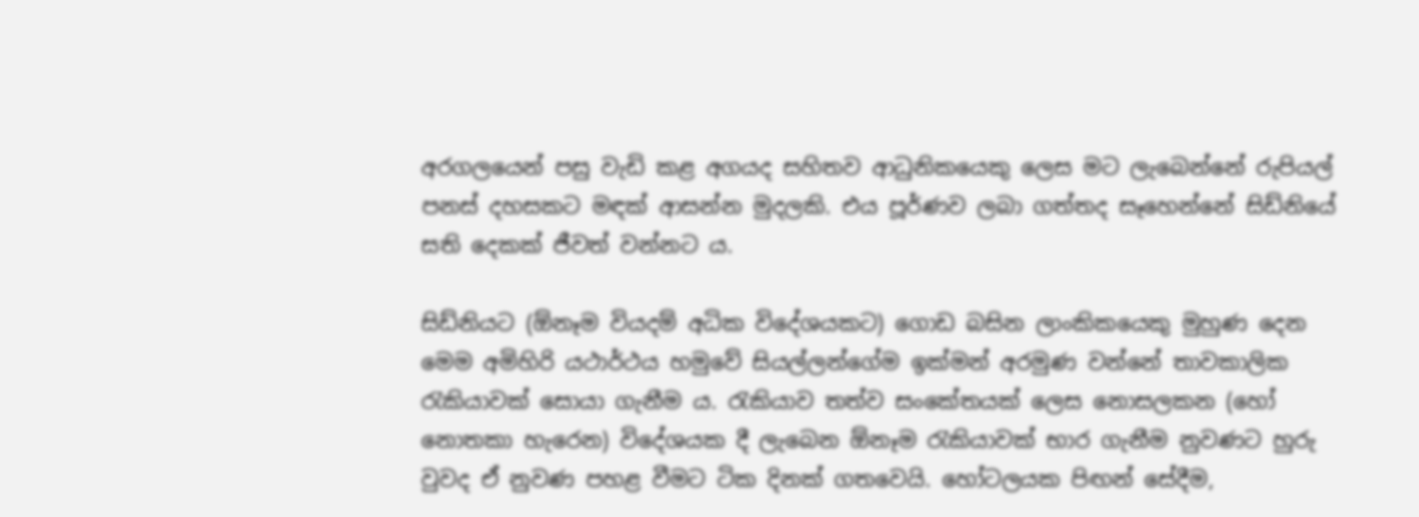අරගලයෙන් පසු වැඩි කළ අගයද සහිතව ආධුනිකයෙකු ලෙස මට ලැබෙන්නේ රුපියල් පනස් දහසකට මඳක් ආසන්න මුදලකි. එය පූර්ණව ලබා ගත්තද සෑහෙන්නේ සිඩ්නියේ සති දෙකක් ජීවත් වන්නට ය.

සිඩ්නියට (ඕනෑම වියදම් අධික විදේශයකට) ගොඩ බසින ලාංකිකයෙකු මුහුණ දෙන මෙම අමිහිරි යථාර්ථය හමුවේ සියල්ලන්ගේම ඉක්මන් අරමුණ වන්නේ තාවකාලික රැකියාවක් සොයා ගැනීම ය. රැකියාව තත්ව සංකේතයක් ලෙස නොසලකන (හෝ නොතකා හැරෙන) විදේශයක දී ලැබෙන ඕනෑම රැකියාවක් භාර ගැනීම නුවණට හුරු වුවද ඒ නුවණ පහළ වීමට ටික දිනක් ගතවෙයි. හෝටලයක පිඟන් සේදීම,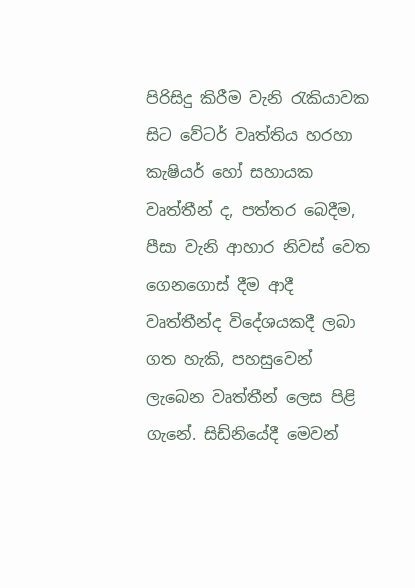පිරිසිදු කිරීම වැනි රැකියාවක සිට වේටර් වෘත්තිය හරහා කැෂියර් හෝ සහායක වෘත්තීන් ද, පත්තර බෙදීම, පීසා වැනි ආහාර නිවස් වෙත ගෙනගොස් දීම ආදී වෘත්තීන්ද විදේශයකදී ලබා ගත හැකි, පහසුවෙන් ලැබෙන වෘත්තීන් ලෙස පිළි ගැනේ. සිඩ්නියේදී මෙවන්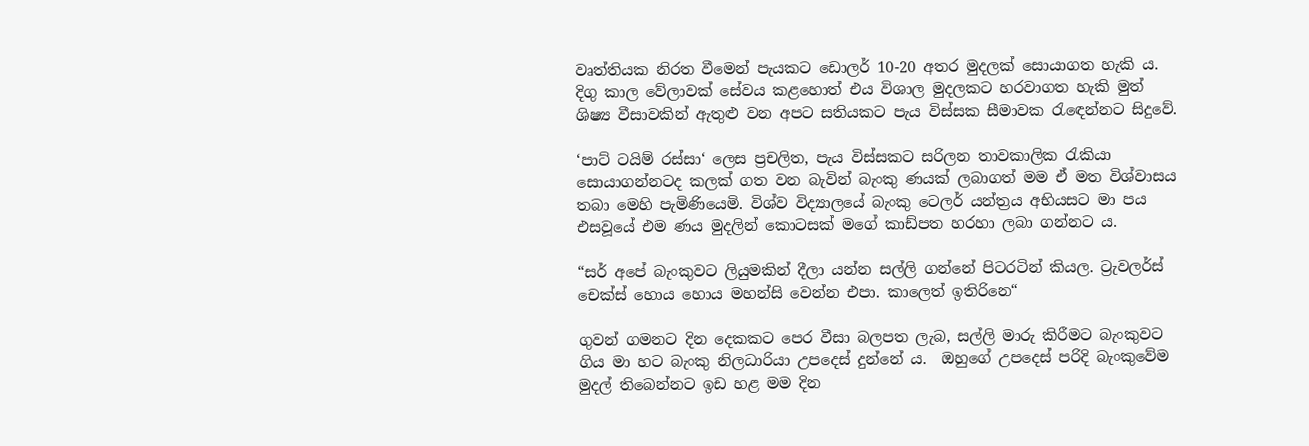වෘත්තියක නිරත වීමෙන් පැයකට ඩොලර් 10-20 අතර මුදලක් සොයාගත හැකි ය. දිගු කාල වේලාවක් සේවය කළහොත් එය විශාල මුදලකට හරවාගත හැකි මුත් ශිෂ්‍ය වීසාවකින් ඇතුළු වන අපට සතියකට පැය විස්සක සීමාවක රැඳෙන්නට සිදුවේ.

‘පාට් ටයිම් රස්සා‘ ලෙස ප්‍රචලිත, පැය විස්සකට සරිලන තාවකාලික රැකියා සොයාගන්නටද කලක් ගත වන බැවින් බැංකු ණයක් ලබාගත් මම ඒ මත විශ්වාසය තබා මෙහි පැමිණියෙමි. විශ්ව විද්‍යාලයේ බැංකු ටෙලර් යන්ත්‍රය අභියසට මා පය එසවූයේ එම ණය මුදලින් කොටසක් මගේ කාඩ්පත හරහා ලබා ගන්නට ය.

“සර් අපේ බැංකුවට ලියුමකින් දීලා යන්න සල්ලි ගන්නේ පිටරටින් කියල. ට්‍රැවලර්ස් චෙක්ස් හොය හොය මහන්සි වෙන්න එපා. කාලෙත් ඉතිරිනෙ“

ගුවන් ගමනට දින දෙකකට පෙර වීසා බලපත ලැබ, සල්ලි මාරු කිරීමට බැංකුවට ගිය මා හට බැංකු නිලධාරියා උපදෙස් දුන්නේ ය.  ඔහුගේ උපදෙස් පරිදි බැංකුවේම මුදල් තිබෙන්නට ඉඩ හළ මම දින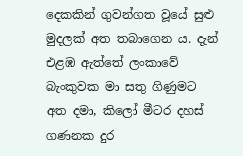දෙකකින් ගුවන්ගත වූයේ සුළු මුදලක් අත තබාගෙන ය. දැන් එළඹ ඇත්තේ ලංකාවේ බැංකුවක මා සතු ගිණුමට අත දමා, කිලෝ මීටර දහස් ගණනක දුර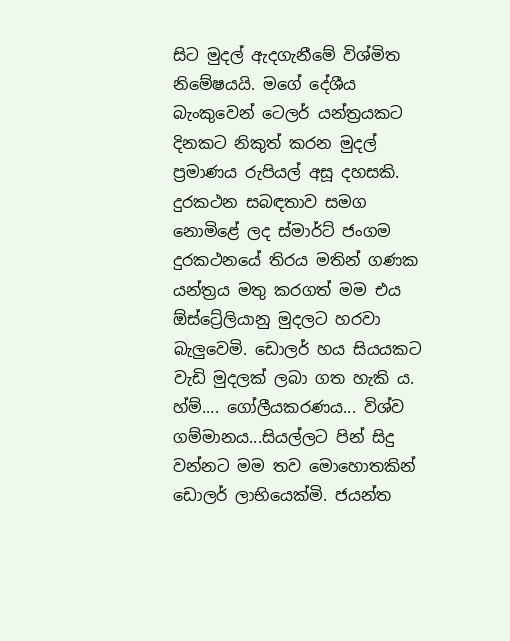සිට මුදල් ඇදගැනීමේ විශ්මිත නිමේෂයයි. මගේ දේශීය බැංකුවෙන් ටෙලර් යන්ත්‍රයකට දිනකට නිකුත් කරන මුදල් ප්‍රමාණය රුපියල් අසූ දහසකි. දුරකථන සබඳතාව සමග නොමිළේ ලද ස්මාර්ට් ජංගම දුරකථනයේ තිරය මතින් ගණක යන්ත්‍රය මතු කරගත් මම එය ඕස්ට්‍රේලියානු මුදලට හරවා බැලුවෙමි. ඩොලර් හය සියයකට වැඩි මුදලක් ලබා ගත හැකි ය. හ්ම්.... ගෝලීයකරණය... විශ්ව ගම්මානය...සියල්ලට පින් සිදු වන්නට මම තව මොහොතකින් ඩොලර් ලාභියෙක්මි. ජයන්ත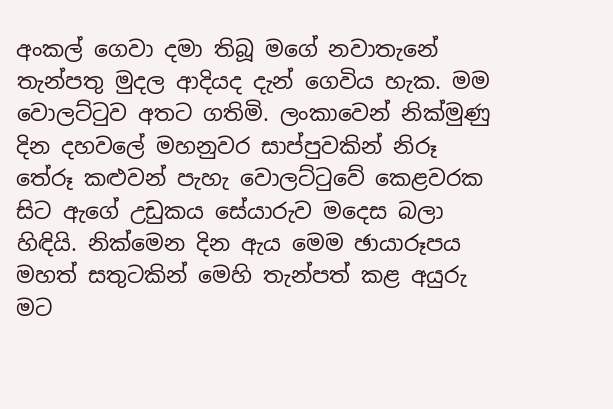අංකල් ගෙවා දමා තිබූ මගේ නවාතැනේ තැන්පතු මුදල ආදියද දැන් ගෙවිය හැක. මම වොලට්ටුව අතට ගතිමි. ලංකාවෙන් නික්මුණු දින දහවලේ මහනුවර සාප්පුවකින් නිරූ තේරූ කළුවන් පැහැ වොලට්ටුවේ කෙළවරක සිට ඇගේ උඩුකය සේයාරුව මදෙස බලා හිඳියි. නික්මෙන දින ඇය මෙම ඡායාරූපය මහත් සතුටකින් මෙහි තැන්පත් කළ අයුරු මට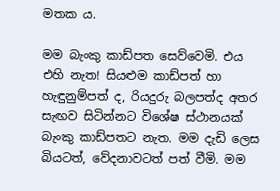මතක ය.

මම බැංකු කාඩ්පත සෙව්වෙමි. එය එහි නැත! සියළුම කාඩ්පත් හා හැඳුනුම්පත් ද, රියදුරු බලපත්ද අතර සැඟව සිටින්නට විශේෂ ස්ථානයක් බැංකු කාඩ්පතට නැත. මම දැඩි ලෙස බියටත්, වේදනාවටත් පත් වීමි. මම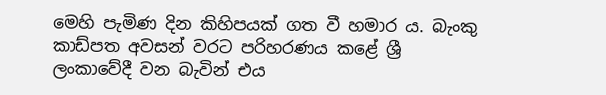මෙහි පැමිණ දින කිහිපයක් ගත වී හමාර ය. බැංකු කාඩ්පත අවසන් වරට පරිහරණය කළේ ශ්‍රී ලංකාවේදී වන බැවින් එය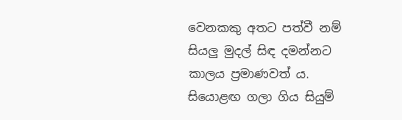වෙනකකු අතට පත්වී නම් සියලු මුදල් සිඳ දමන්නට කාලය ප්‍රමාණවත් ය. සියොළඟ ගලා ගිය සියුම්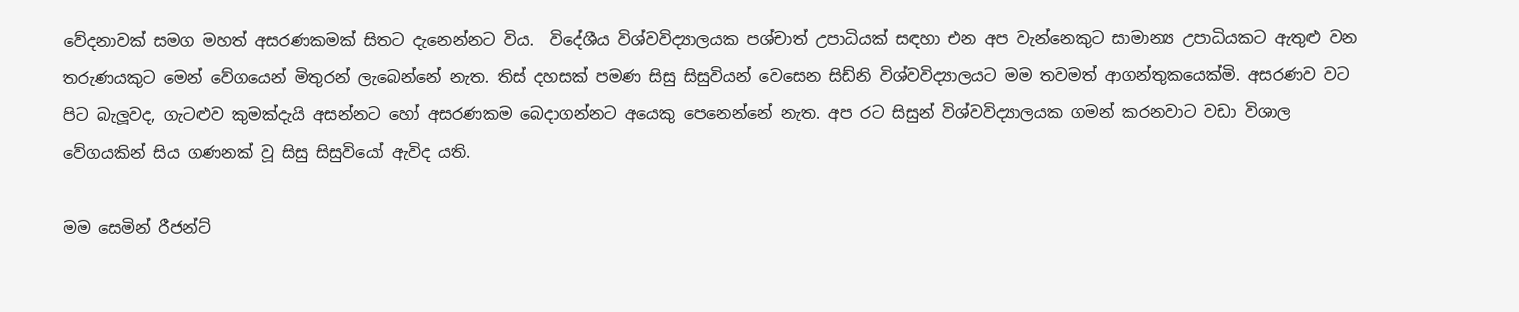වේදනාවක් සමග මහත් අසරණකමක් සිතට දැනෙන්නට විය.  විදේශීය විශ්වවිද්‍යාලයක පශ්චාත් උපාධියක් සඳහා එන අප වැන්නෙකුට සාමාන්‍ය උපාධියකට ඇතුළු වන තරුණයකුට මෙන් වේගයෙන් මිතුරන් ලැබෙන්නේ නැත. තිස් දහසක් පමණ සිසු සිසුවියන් වෙසෙන සිඩ්නි විශ්වවිද්‍යාලයට මම තවමත් ආගන්තුකයෙක්මි. අසරණව වට පිට බැලූවද, ගැටළුව කුමක්දැයි අසන්නට හෝ අසරණකම බෙදාගන්නට අයෙකු පෙනෙන්නේ නැත. අප රට සිසුන් විශ්වවිද්‍යාලයක ගමන් කරනවාට වඩා විශාල වේගයකින් සිය ගණනක් වූ සිසු සිසුවියෝ ඇවිද යති.

මම සෙමින් රීජන්ට්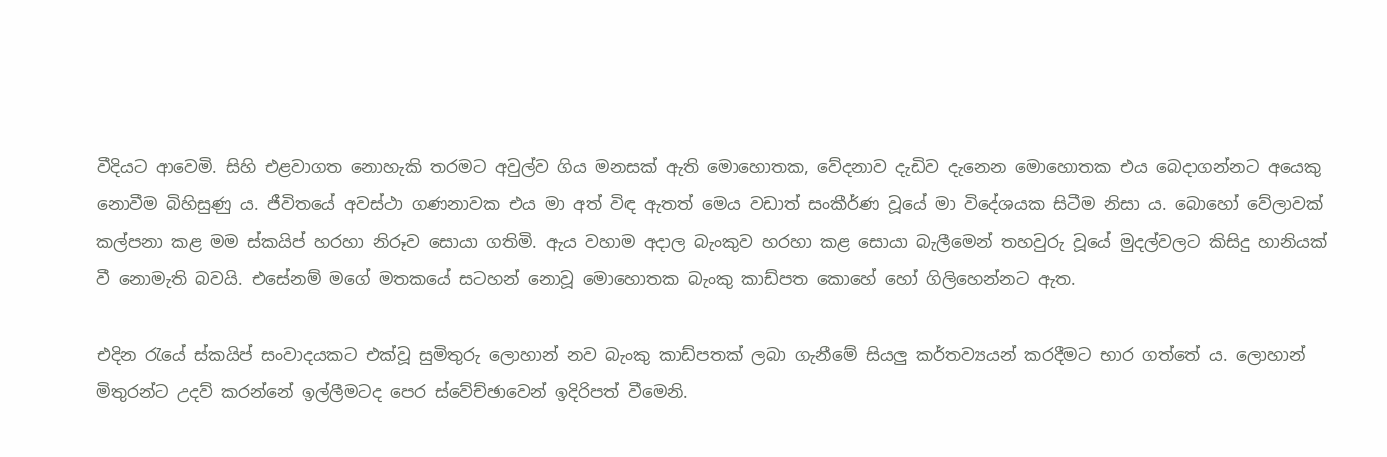වීදියට ආවෙමි. සිහි එළවාගත නොහැකි තරමට අවුල්ව ගිය මනසක් ඇති මොහොතක, වේදනාව දැඩිව දැනෙන මොහොතක එය බෙදාගන්නට අයෙකු නොවීම බිහිසුණු ය. ජීවිතයේ අවස්ථා ගණනාවක එය මා අත් විඳ ඇතත් මෙය වඩාත් සංකීර්ණ වූයේ මා විදේශයක සිටීම නිසා ය. බොහෝ වේලාවක් කල්පනා කළ මම ස්කයිප් හරහා නිරූව සොයා ගතිමි. ඇය වහාම අදාල බැංකුව හරහා කළ සොයා බැලීමෙන් තහවුරු වූයේ මුදල්වලට කිසිදු හානියක් වී නොමැති බවයි. එසේනම් මගේ මතකයේ සටහන් නොවූ මොහොතක බැංකු කාඩ්පත කොහේ හෝ ගිලිහෙන්නට ඇත.

එදින රැයේ ස්කයිප් සංවාදයකට එක්වූ සුමිතුරු ලොහාන් නව බැංකු කාඩ්පතක් ලබා ගැනීමේ සියලු කර්තව්‍යයන් කරදීමට භාර ගත්තේ ය. ලොහාන් මිතුරන්ට උදව් කරන්නේ ඉල්ලීමටද පෙර ස්වේච්ඡාවෙන් ඉදිරිපත් වීමෙනි.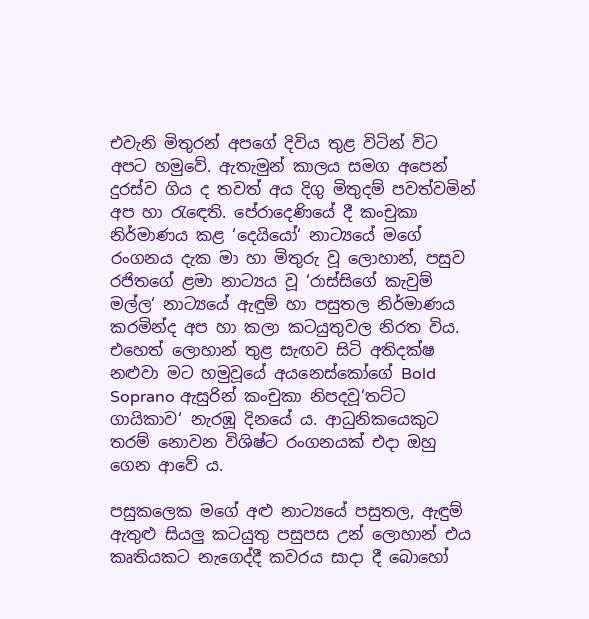එවැනි මිතුරන් අපගේ දිවිය තුළ විටින් විට අපට හමුවේ. ඇතැමුන් කාලය සමග අපෙන් දුරස්ව ගිය ද තවත් අය දිගු මිතුදම් පවත්වමින් අප හා රැඳෙති. පේරාදෙණියේ දී කංචුකා නිර්මාණය කළ ‘දෙයියෝ‘ නාට්‍යයේ මගේ රංගනය දැක මා හා මිතුරු වූ ලොහාන්‍, පසුව රජිතගේ ළමා නාට්‍යය වූ ‘රාස්සිගේ කැවුම් මල්ල‘ නාට්‍යයේ ඇඳුම් හා පසුතල නිර්මාණය කරමින්ද අප හා කලා කටයුතුවල නිරත විය. එහෙත් ලොහාන් තුළ සැඟව සිටි අතිදක්ෂ නළුවා මට හමුවූයේ අයනෙස්කෝගේ Bold Soprano ඇසුරින් කංචුකා නිපදවූ‘තට්ට ගායිකාව‘ නැරඹූ දිනයේ ය. ආධුනිකයෙකුට තරම් නොවන විශිෂ්ට රංගනයක් එදා ඔහු ගෙන ආවේ ය.

පසුකලෙක මගේ අළු නාට්‍යයේ පසුතල, ඇඳුම් ඇතුළු සියලු කටයුතු පසුපස උන් ලොහාන් එය කෘතියකට නැගෙද්දී කවරය සාදා දී බොහෝ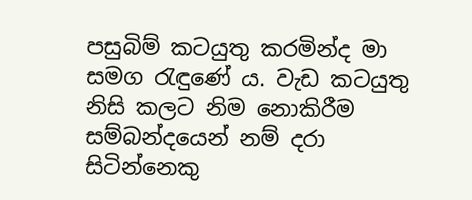පසුබිම් කටයුතු කරමින්ද මා සමග රැඳුණේ ය. වැඩ කටයුතු නිසි කලට නිම නොකිරීම සම්බන්දයෙන් නම් දරා සිටින්නෙකු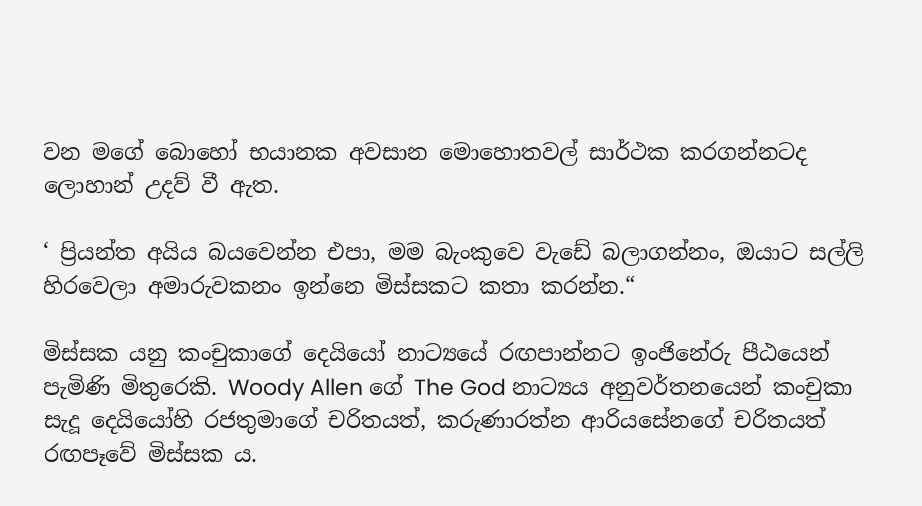වන මගේ බොහෝ භයානක අවසාන මොහොතවල් සාර්ථක කරගන්නටද ලොහාන් උදව් වී ඇත.

‘ ප්‍රියන්ත අයිය බයවෙන්න එපා, මම බැංකුවෙ වැඩේ බලාගන්නං, ඔයාට සල්ලි හිරවෙලා අමාරුවකනං ඉන්නෙ මිස්සකට කතා කරන්න.“

මිස්සක යනු කංචුකාගේ දෙයියෝ නාට්‍යයේ රඟපාන්නට ඉංජිනේරු පීඨයෙන් පැමිණි මිතුරෙකි. Woody Allen ගේ The God නාට්‍යය අනුවර්තනයෙන් කංචුකා සැදූ දෙයියෝහි රජතුමාගේ චරිතයත්, කරුණාරත්න ආරියසේනගේ චරිතයත් රඟපෑවේ මිස්සක ය.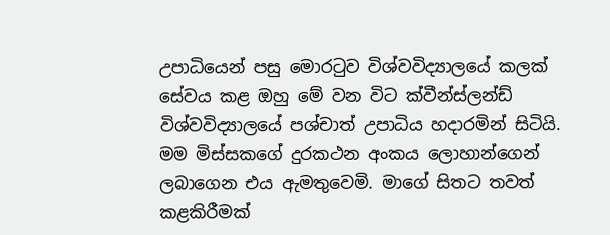උපාධියෙන් පසු මොරටුව විශ්වවිද්‍යාලයේ කලක් සේවය කළ ඔහු මේ වන විට ක්වීන්ස්ලන්ඩ් විශ්වවිද්‍යාලයේ පශ්චාත් උපාධිය හදාරමින් සිටියි. මම මිස්සකගේ දුරකථන අංකය ලොහාන්ගෙන් ලබාගෙන එය ඇමතුවෙමි. මාගේ සිතට තවත් කළකිරීමක්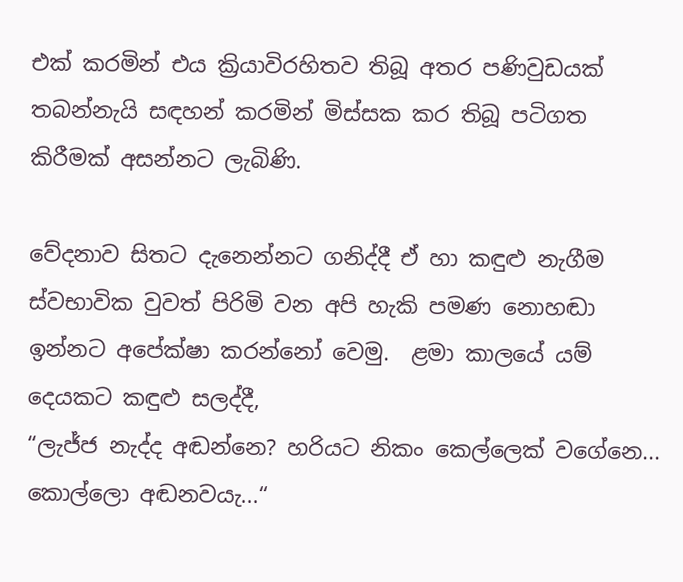එක් කරමින් එය ක්‍රියාවිරහිතව තිබූ අතර පණිවුඩයක් තබන්නැයි සඳහන් කරමින් මිස්සක කර තිබූ පටිගත කිරීමක් අසන්නට ලැබිණි.

වේදනාව සිතට දැනෙන්නට ගනිද්දී ඒ හා කඳුළු නැගීම ස්වභාවික වුවත් පිරිමි වන අපි හැකි පමණ නොහඬා ඉන්නට අපේක්ෂා කරන්නෝ වෙමු.  ළමා කාලයේ යම් දෙයකට කඳුළු සලද්දී,
“ලැජ්ජ නැද්ද අඬන්නෙ? හරියට නිකං කෙල්ලෙක් වගේනෙ... කොල්ලො අඬනවයැ...“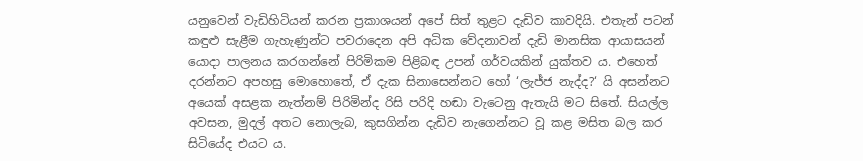යනුවෙන් වැඩිහිටියන් කරන ප්‍රකාශයන් අපේ සිත් තුළට දැඩිව කාවදියි. එතැන් පටන් කඳුළු සැළීම ගැහැණුන්ට පවරාදෙන අපි අධික වේදනාවන් දැඩි මානසික ආයාසයන් යොදා පාලනය කරගන්නේ පිරිමිකම පිළිබඳ උපන් ගර්වයකින් යුක්තව ය. එහෙත් දරන්නට අපහසු මොහොතේ, ඒ දැක සිනාසෙන්නට හෝ ‘ලැජ්ජ නැද්ද?‘ යි අසන්නට අයෙක් අසළක නැත්නම් පිරිමින්ද රිසි පරිදි හඬා වැටෙනු ඇතැයි මට සිතේ. සියල්ල අවසන, මුදල් අතට නොලැබ, කුසගින්න දැඩිව නැගෙන්නට වූ කළ මසිත බල කර සිටියේද එයට ය.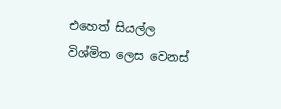එහෙත් සියල්ල විශ්මිත ලෙස වෙනස්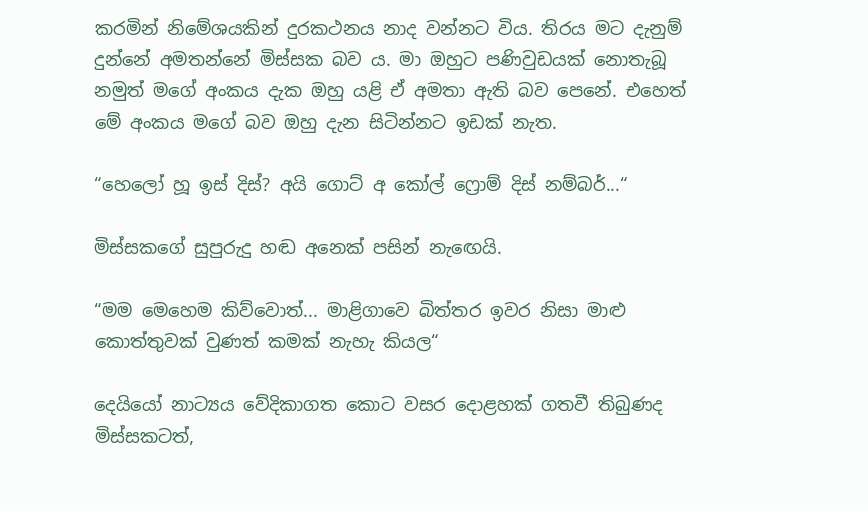කරමින් නිමේශයකින් දුරකථනය නාද වන්නට විය. තිරය මට දැනුම් දුන්නේ අමතන්නේ මිස්සක බව ය. මා ඔහුට පණිවුඩයක් නොතැබූ නමුත් මගේ අංකය දැක ඔහු යළි ඒ අමතා ඇති බව පෙනේ. එහෙත් මේ අංකය මගේ බව ඔහු දැන සිටින්නට ඉඩක් නැත‍.

“හෙලෝ හූ ඉස් දිස්? අයි ගොට් අ කෝල් ෆ්‍රොම් දිස් නම්බර්...“

මිස්සකගේ සුපුරුදු හඬ අනෙක් පසින් නැඟෙයි.

“මම මෙහෙම කිව්වොත්... මාළිගාවෙ බිත්තර ඉවර නිසා මාළු කොත්තුවක් වුණත් කමක් නැහැ කියල“

දෙයියෝ නාට්‍යය වේදිකාගත කොට වසර දොළහක් ගතවී තිබුණද මිස්සකටත්,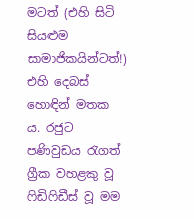මටත් (එහි සිටි සියළුම සාමාජිකයින්ටත්!) එහි දෙබස් හොඳින් මතක ය. රජුට පණිවුඩය රැගත් ග්‍රීක වහළකු වූ ෆිඩිෆිඩීස් වූ මම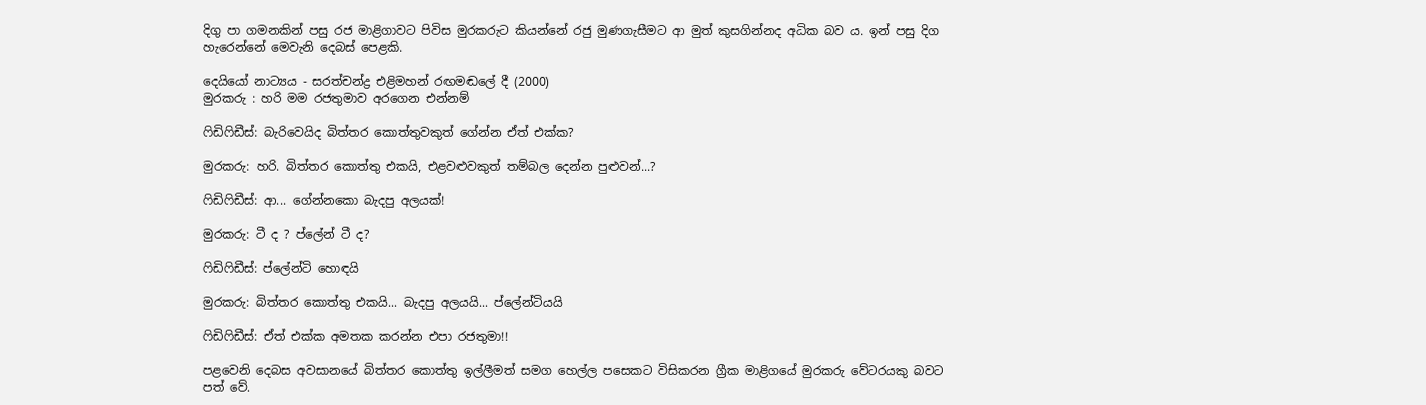දිගු පා ගමනකින් පසු රජ මාළිගාවට පිවිස මුරකරුට කියන්නේ රජු මුණගැසීමට ආ මුත් කුසගින්නද අධික බව ය. ඉන් පසු දිග හැරෙන්නේ මෙවැනි දෙබස් පෙළකි.

දෙයියෝ නාට්‍යය - සරත්චන්ද්‍ර එළිමහන් රඟමඬලේ දී (2000)
මුරකරු : හරි මම රජතුමාව අරගෙන එන්නම්

ෆිඩිෆිඩීස්: බැරිවෙයිද බිත්තර කොත්තුවකුත් ගේන්න ඒත් එක්ක?

මුරකරු: හරි. බිත්තර කොත්තු එකයි, එළවළුවකුත් තම්බල දෙන්න පුළුවන්...?

ෆිඩිෆිඩීස්: ආ... ගේන්නකො බැදපු අලයක්!

මුරකරු: ටී ද ? ප්ලේන් ටී ද?

ෆිඩිෆිඩීස්: ප්ලේන්ටි හොඳයි

මුරකරු: බිත්තර කොත්තු එකයි... බැදපු අලයයි... ප්ලේන්ටියයි

ෆිඩිෆිඩීස්: ඒත් එක්ක අමතක කරන්න එපා රජතුමා!!

පළවෙනි දෙබස අවසානයේ බිත්තර කොත්තු ඉල්ලීමත් සමග හෙල්ල පසෙකට විසිකරන ග්‍රීක මාළිගයේ මුරකරු වේටරයකු බවට පත් වේ.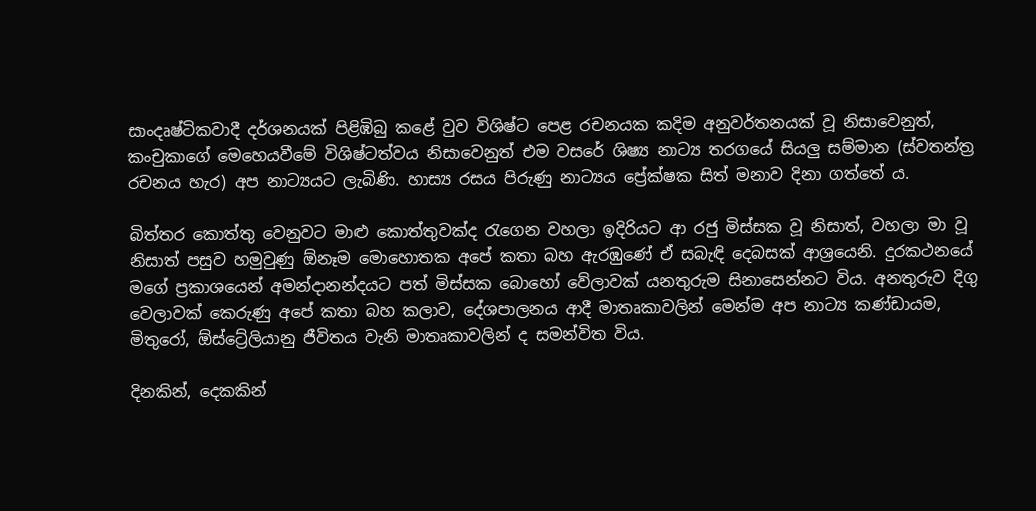සාංදෘෂ්ටිකවාදී දර්ශනයක් පිළිඹිබු කළේ වුව විශිෂ්ට පෙළ රචනයක කදිම අනුවර්තනයක් වූ නිසාවෙනුත්, කංචුකාගේ මෙහෙයවීමේ විශිෂ්ටත්වය නිසාවෙනුත් එම වසරේ ශිෂ්‍ය නාට්‍ය තරගයේ සියලු සම්මාන (ස්වතන්ත්‍ර රචනය හැර) අප නාට්‍යයට ලැබිණි. හාස්‍ය රසය පිරුණු නාට්‍යය ප්‍රේක්ෂක සිත් මනාව දිනා ගත්තේ ය.

බිත්තර කොත්තු වෙනුවට මාළු කොත්තුවක්ද රැගෙන වහලා ඉදිරියට ආ රජු මිස්සක වූ නිසාත්, වහලා මා වූ නිසාත් පසුව හමුවුණු ඕනෑම මොහොතක අපේ කතා බහ ඇරඹුණේ ඒ සබැඳි දෙබසක් ආශ්‍රයෙනි. දුරකථනයේ මගේ ප්‍රකාශයෙන් අමන්දානන්දයට පත් මිස්සක බොහෝ වේලාවක් යනතුරුම සිනාසෙන්නට විය. අනතුරුව දිගු වෙලාවක් කෙරුණු අපේ කතා බහ කලාව, දේශපාලනය ආදී මාතෘකාවලින් මෙන්ම අප නාට්‍ය කණ්ඩායම, මිතුරෝ, ඕස්ට්‍රේලියානු ජීවිතය වැනි මාතෘකාවලින් ද සමන්විත විය.

දිනකින්, දෙකකින්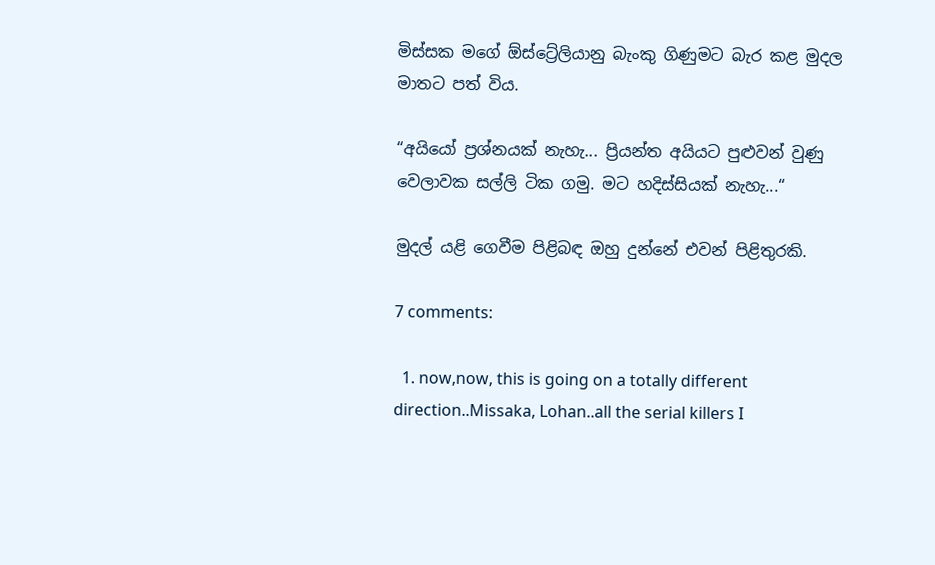මිස්සක මගේ ඕස්ට්‍රේලියානු බැංකු ගිණුමට බැර කළ මුදල මාතට පත් විය.

“අයියෝ ප්‍රශ්නයක් නැහැ... ප්‍රියන්ත අයියට පුළුවන් වුණු වෙලාවක සල්ලි ටික ගමු. මට හදිස්සියක් නැහැ...“

මුදල් යළි ගෙවීම පිළිබඳ ඔහු දුන්නේ එවන් පිළිතුරකි.

7 comments:

  1. now,now, this is going on a totally different direction..Missaka, Lohan..all the serial killers I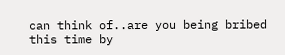can think of..are you being bribed this time by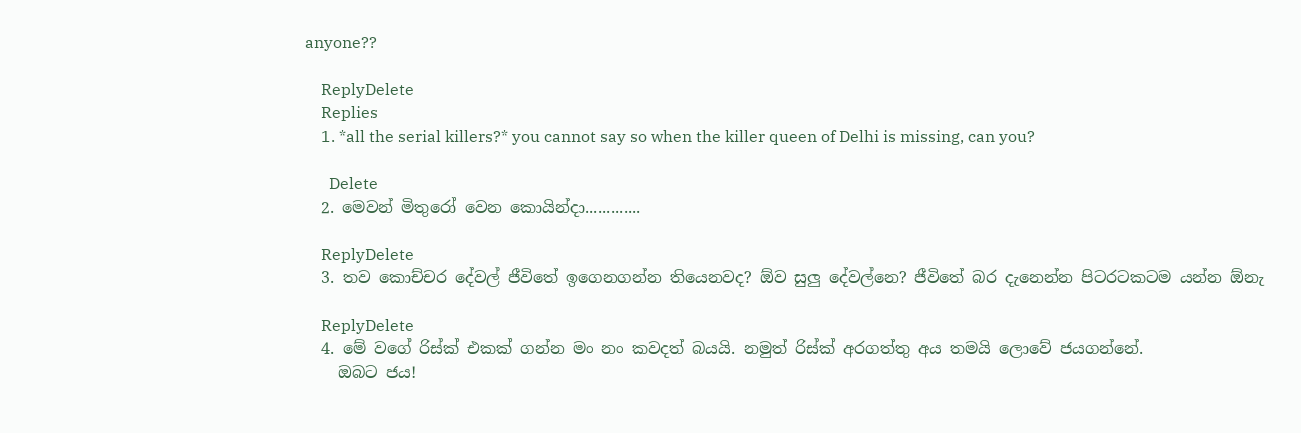anyone??

    ReplyDelete
    Replies
    1. *all the serial killers?* you cannot say so when the killer queen of Delhi is missing, can you?

      Delete
  2. මෙවන් මිතුරෝ වෙන කොයින්දා.............

    ReplyDelete
  3. තව කොච්චර දේවල් ජීවිතේ ඉගෙනගන්න තියෙනවද? ඕව සුලු දේවල්නෙ? ජීවිතේ බර දැනෙන්න පිටරටකටම යන්න ඕනැ

    ReplyDelete
  4. මේ වගේ රිස්ක් එකක් ගන්න මං නං කවදත් බයයි. නමුත් රිස්ක් අරගත්තු අය තමයි ලොවේ ජයගන්නේ.
    ඔබට ජය!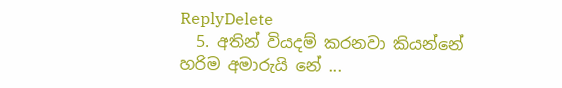ReplyDelete
  5. අතින් වියදම් කරනවා කියන්නේ හරිම අමාරුයි නේ ...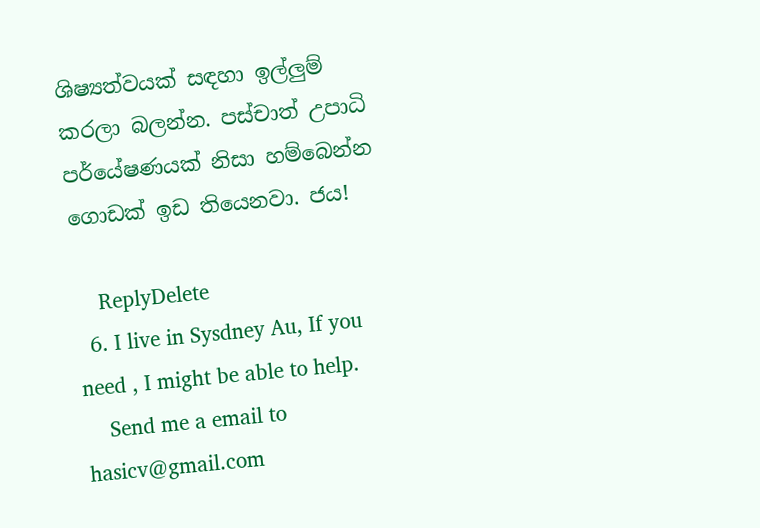ශිෂ්‍යත්වයක් සඳහා ඉල්ලුම් කරලා බලන්න. පස්චාත් උපාධි පර්යේෂණයක් නිසා හම්බෙන්න ගොඩක් ඉඩ තියෙනවා. ජය!

    ReplyDelete
  6. I live in Sysdney Au, If you need , I might be able to help.
    Send me a email to hasicv@gmail.com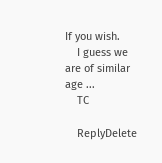If you wish.
    I guess we are of similar age ...
    TC

    ReplyDelete